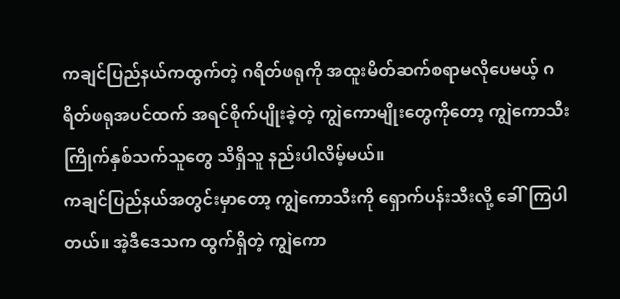ကချင်ပြည်နယ်ကထွက်တဲ့ ဂရိတ်ဖရုကို အထူးမိတ်ဆက်စရာမလိုပေမယ့် ဂရိတ်ဖရုအပင်ထက် အရင်စိုက်ပျိုးခဲ့တဲ့ ကျွဲကောမျိုးတွေကိုတော့ ကျွဲကောသီးကြိုက်နှစ်သက်သူတွေ သိရှိသူ နည်းပါလိမ့်မယ်။
ကချင်ပြည်နယ်အတွင်းမှာတော့ ကျွဲကောသီးကို ရှောက်ပန်းသီးလို့ ခေါ်ကြပါတယ်။ အဲ့ဒီဒေသက ထွက်ရှိတဲ့ ကျွဲကော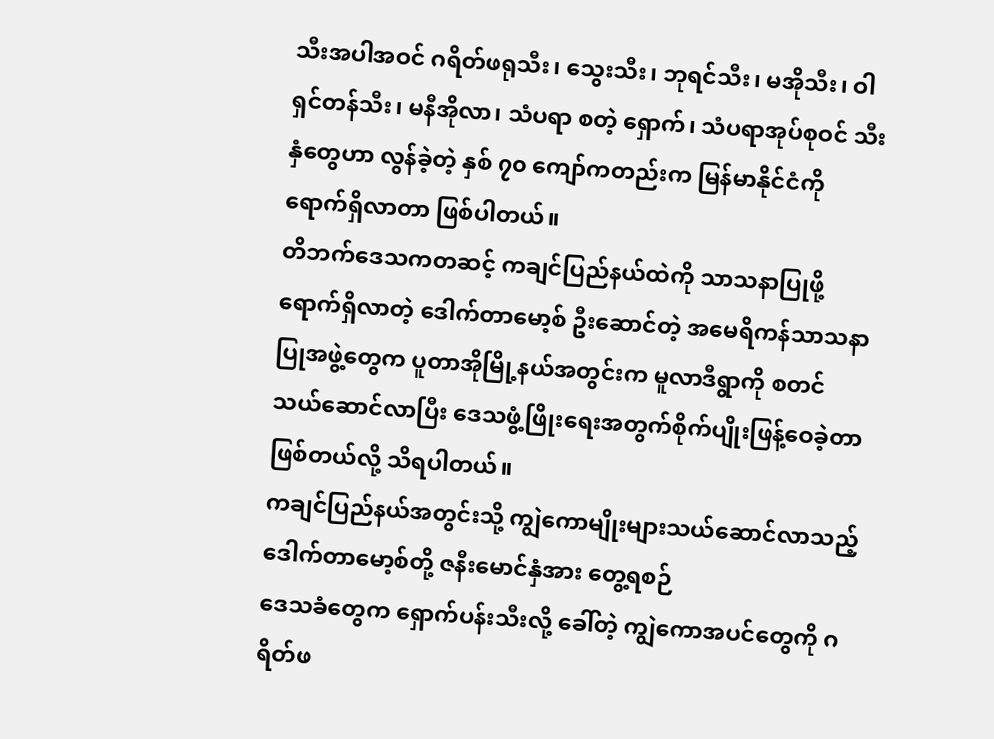သီးအပါအဝင် ဂရိတ်ဖရုသီး၊ သွေးသီး၊ ဘုရင်သီး၊ မအိုသီး၊ ဝါရှင်တန်သီး၊ မနီအိုလာ၊ သံပရာ စတဲ့ ရှောက်၊ သံပရာအုပ်စုဝင် သီးနှံတွေဟာ လွန်ခဲ့တဲ့ နှစ် ၇၀ ကျော်ကတည်းက မြန်မာနိုင်ငံကို ရောက်ရှိလာတာ ဖြစ်ပါတယ်။
တိဘက်ဒေသကတဆင့် ကချင်ပြည်နယ်ထဲကို သာသနာပြုဖို့ ရောက်ရှိလာတဲ့ ဒေါက်တာမော့စ် ဦးဆောင်တဲ့ အမေရိကန်သာသနာပြုအဖွဲ့တွေက ပူတာအိုမြို့နယ်အတွင်းက မူလာဒီရွာကို စတင်သယ်ဆောင်လာပြီး ဒေသဖွံ့ဖြိုးရေးအတွက်စိုက်ပျိုးဖြန့်ဝေခဲ့တာ ဖြစ်တယ်လို့ သိရပါတယ်။
ကချင်ပြည်နယ်အတွင်းသို့ ကျွဲကောမျိုးများသယ်ဆောင်လာသည့် ဒေါက်တာမော့စ်တို့ ဇနီးမောင်နှံအား တွေ့ရစဉ်
ဒေသခံတွေက ရှောက်ပန်းသီးလို့ ခေါ်တဲ့ ကျွဲကောအပင်တွေကို ဂရိတ်ဖ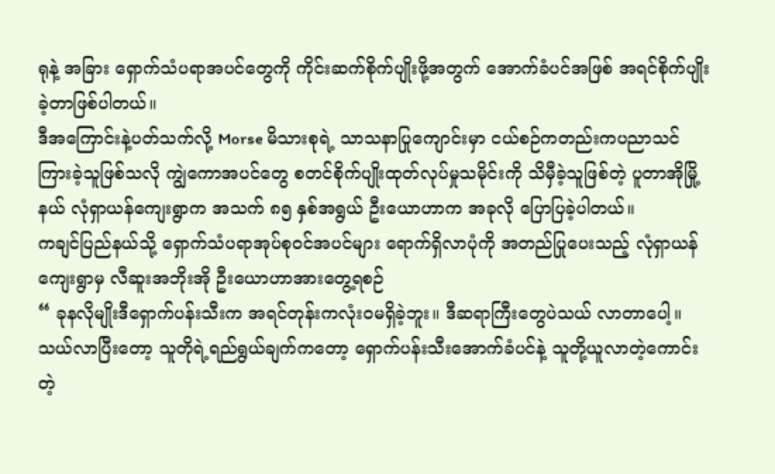ရုနဲ့ အခြား ရှောက်သံပရာအပင်တွေကို ကိုင်းဆက်စိုက်ပျိုးဖို့အတွက် အောက်ခံပင်အဖြစ် အရင်စိုက်ပျိုးခဲ့တာဖြစ်ပါတယ်။
ဒီအကြောင်းနဲ့ပတ်သက်လို့ Morse မိသားစုရဲ့ သာသနာပြုကျောင်းမှာ ငယ်စဉ်ကတည်းကပညာသင်ကြားခဲ့သူဖြစ်သလို ကျွဲကောအပင်တွေ စတင်စိုက်ပျိုးထုတ်လုပ်မှုသမိုင်းကို သိမှီခဲ့သူဖြစ်တဲ့ ပူတာအိုမြို့နယ် လုံရှာယန်ကျေးရွာက အသက် ၈၅ နှစ်အရွယ် ဦးယောဟာက အခုလို ပြောပြခဲ့ပါတယ်။
ကချင်ပြည်နယ်သို့ ရှောက်သံပရာအုပ်စုဝင်အပင်များ ရောက်ရှိလာပုံကို အတည်ပြုပေးသည့် လုံရှာယန်ကျေးရွာမှ လီဆူးအဘိုးအို ဦးယောဟာအားတွေ့ရစဉ်
“ ခုနလိုမျိုးဒီရှောက်ပန်းသီးက အရင်တုန်းကလုံးဝမရှိခဲ့ဘူး။ ဒီဆရာကြီးတွေပဲသယ် လာတာပေါ့။ သယ်လာပြီးတော့ သူတိုရဲ့ရည်ရွယ်ချက်ကတော့ ရှောက်ပန်းသီးအောက်ခံပင်နဲ့ သူတို့ယူလာတဲ့ကောင်းတဲ့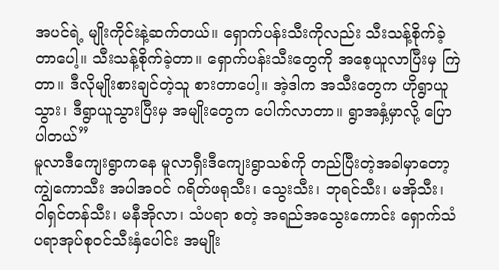အပင်ရဲ့ မျိုးကိုင်းနဲ့ဆက်တယ်။ ရှောက်ပန်းသီးကိုလည်း သီးသန့်စိုက်ခဲ့တာပေါ့။ သီးသန့်စိုက်ခဲ့တာ။ ရှောက်ပန်းသီးတွေကို အစေ့ယူလာပြီးမှ ကြဲတာ။ ဒီလိုမျိုးစားချင်တဲ့သူ စားတာပေါ့။ အဲ့ဒါက အသီးတွေက ဟိုရွာယူသွား၊ ဒီရွာယူသွားပြီးမှ အမျိုးတွေက ပေါက်လာတာ။ ရွာအနှံ့မှာလို့ ပြောပါတယ်”
မူလာဒီကျေးရွာကနေ မူလာရှီးဒီကျေးရွာသစ်ကို တည်ပြီးတဲ့အခါမှာတော့ ကျွဲကောသီး အပါအဝင် ဂရိတ်ဖရုသီး၊ သွေးသီး၊ ဘုရင်သီး၊ မအိုသီး၊ ဝါရှင်တန်သီး၊ မနီအိုလာ၊ သံပရာ စတဲ့ အရည်အသွေးကောင်း ရှောက်သံပရာအုပ်စုဝင်သီးနှံပေါင်း အမျိုး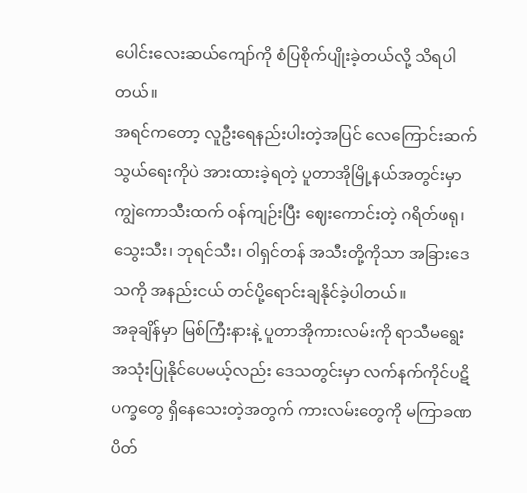ပေါင်းလေးဆယ်ကျော်ကို စံပြစိုက်ပျိုးခဲ့တယ်လို့ သိရပါတယ်။
အရင်ကတော့ လူဦးရေနည်းပါးတဲ့အပြင် လေကြောင်းဆက်သွယ်ရေးကိုပဲ အားထားခဲ့ရတဲ့ ပူတာအိုမြို့နယ်အတွင်းမှာ ကျွဲကောသီးထက် ဝန်ကျဉ်းပြီး ဈေးကောင်းတဲ့ ဂရိတ်ဖရု၊ သွေးသီး၊ ဘုရင်သီး၊ ဝါရှင်တန် အသီးတို့ကိုသာ အခြားဒေသကို အနည်းငယ် တင်ပို့ရောင်းချနိုင်ခဲ့ပါတယ်။
အခုချိန်မှာ မြစ်ကြီးနားနဲ့ ပူတာအိုကားလမ်းကို ရာသီမရွေး အသုံးပြုနိုင်ပေမယ့်လည်း ဒေသတွင်းမှာ လက်နက်ကိုင်ပဋိပက္ခတွေ ရှိနေသေးတဲ့အတွက် ကားလမ်းတွေကို မကြာခဏ ပိတ်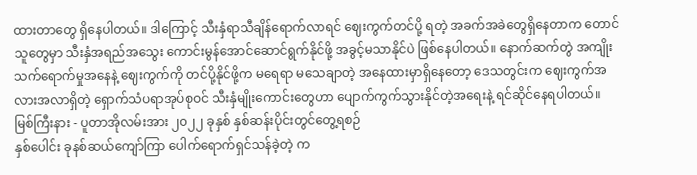ထားတာတွေ ရှိနေပါတယ်။ ဒါကြောင့် သီးနှံရာသီချိန်ရောက်လာရင် ဈေးကွက်တင်ပို့ ရတဲ့ အခက်အခဲတွေရှိနေတာက တောင်သူတွေမှာ သီးနှံအရည်အသွေး ကောင်းမွန်အောင်ဆောင်ရွက်နိုင်ဖို့ အခွင့်မသာနိုင်ပဲ ဖြစ်နေပါတယ်။ နောက်ဆက်တွဲ အကျိုးသက်ရောက်မှုအနေနဲ့ ဈေးကွက်ကို တင်ပို့နိုင်ဖို့က မရေရာ မသေချာတဲ့ အနေထားမှာရှိနေတော့ ဒေသတွင်းက ဈေးကွက်အလားအလာရှိတဲ့ ရှောက်သံပရာအုပ်စုဝင် သီးနှံမျိုးကောင်းတွေဟာ ပျောက်ကွက်သွားနိုင်တဲ့အရေးနဲ့ ရင်ဆိုင်နေရပါတယ်။
မြစ်ကြီးနား - ပူတာအိုလမ်းအား ၂၀၂၂ ခုနှစ် နှစ်ဆန်းပိုင်းတွင်တွေ့ရစဉ်
နှစ်ပေါင်း ခုနစ်ဆယ်ကျော်ကြာ ပေါက်ရောက်ရှင်သန်ခဲ့တဲ့ က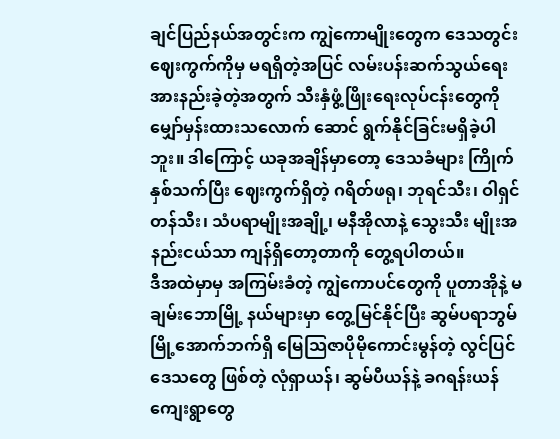ချင်ပြည်နယ်အတွင်းက ကျွဲကောမျိုးတွေက ဒေသတွင်းဈေးကွက်ကိုမှ မရရှိတဲ့အပြင် လမ်းပန်းဆက်သွယ်ရေး အားနည်းခဲ့တဲ့အတွက် သီးနှံဖွံ့ဖြိုးရေးလုပ်ငန်းတွေကို မျှော်မှန်းထားသလောက် ဆောင် ရွက်နိုင်ခြင်းမရှိခဲ့ပါဘူး။ ဒါကြောင့် ယခုအချိန်မှာတော့ ဒေသခံများ ကြိုက်နှစ်သက်ပြီး ဈေးကွက်ရှိတဲ့ ဂရိတ်ဖရု၊ ဘုရင်သီး၊ ဝါရှင်တန်သီး၊ သံပရာမျိုးအချို့၊ မနီအိုလာနဲ့ သွေးသီး မျိုးအနည်းငယ်သာ ကျန်ရှိတော့တာကို တွေ့ရပါတယ်။
ဒီအထဲမှာမှ အကြမ်းခံတဲ့ ကျွဲကောပင်တွေကို ပူတာအိုနဲ့ မချမ်းဘောမြို့ နယ်များမှာ တွေ့မြင်နိုင်ပြီး ဆွမ်ပရာဘွမ် မြို့အောက်ဘက်ရှိ မြေသြဇာပိုမိုကောင်းမွန်တဲ့ လွင်ပြင်ဒေသတွေ ဖြစ်တဲ့ လုံရှာယန်၊ ဆွမ်ပီယန်နဲ့ ခဂရန်းယန်ကျေးရွာတွေ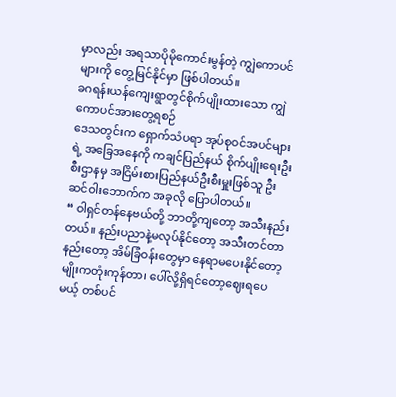မှာလည်း အရသာပိုမိုကောင်းမွန်တဲ့ ကျွဲကောပင်များကို တွေ့မြင်နိုင်မှာ ဖြစ်ပါတယ်။
ခဂရန်းယန်ကျေးရွာတွင်စိုက်ပျိုးထားသော ကျွဲကောပင်အားတွေ့ရစဉ်
ဒေသတွင်းက ရှောက်သံပရာ အုပ်စုဝင်အပင်များရဲ့ အခြေအနေကို ကချင်ပြည်နယ် စိုက်ပျိုးရေးဦးစီးဌာနမှ အငြိမ်းစားပြည်နယ်ဦးစီးမှူးဖြစ်သူ ဦးဆင်ဝါးဘောက်က အခုလို ပြောပါတယ်။
“ ဝါရှင်တန်နေဗယ်တို့ ဘာတို့ကျတော့ အသီးနည်းတယ်။ နည်းပညာနဲ့မလုပ်နိုင်တော့ အသီးတင်တာနည်းတော့ အိမ်ခြံဝန်းတွေမှာ နေရာမပေးနိုင်တော့ မျိုးကတုံးကုန်တာ၊ ပေါ်လို့ရှိရင်တော့ဈေးရပေမယ့် တစ်ပင်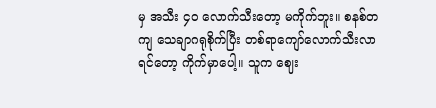မှ အသီး ၄၀ လောက်သီးတော့ မကိုက်ဘူး။ စနစ်တကျ သေချာဂရုစိုက်ပြီး တစ်ရာကျော်လောက်သီးလာရင်တော့ ကိုက်မှာပေါ့။ သူက ဈေး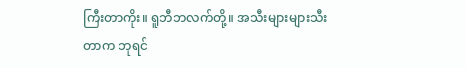ကြီးတာကိုး။ ရူဘီဘလက်တို့။ အသီးများများသီးတာက ဘုရင်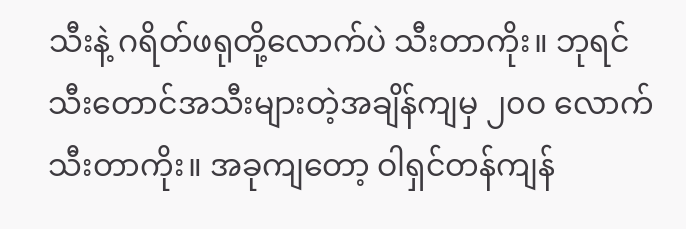သီးနဲ့ ဂရိတ်ဖရုတို့လောက်ပဲ သီးတာကိုး။ ဘုရင်သီးတောင်အသီးများတဲ့အချိန်ကျမှ ၂၀ဝ လောက်သီးတာကိုး။ အခုကျတော့ ဝါရှင်တန်ကျန်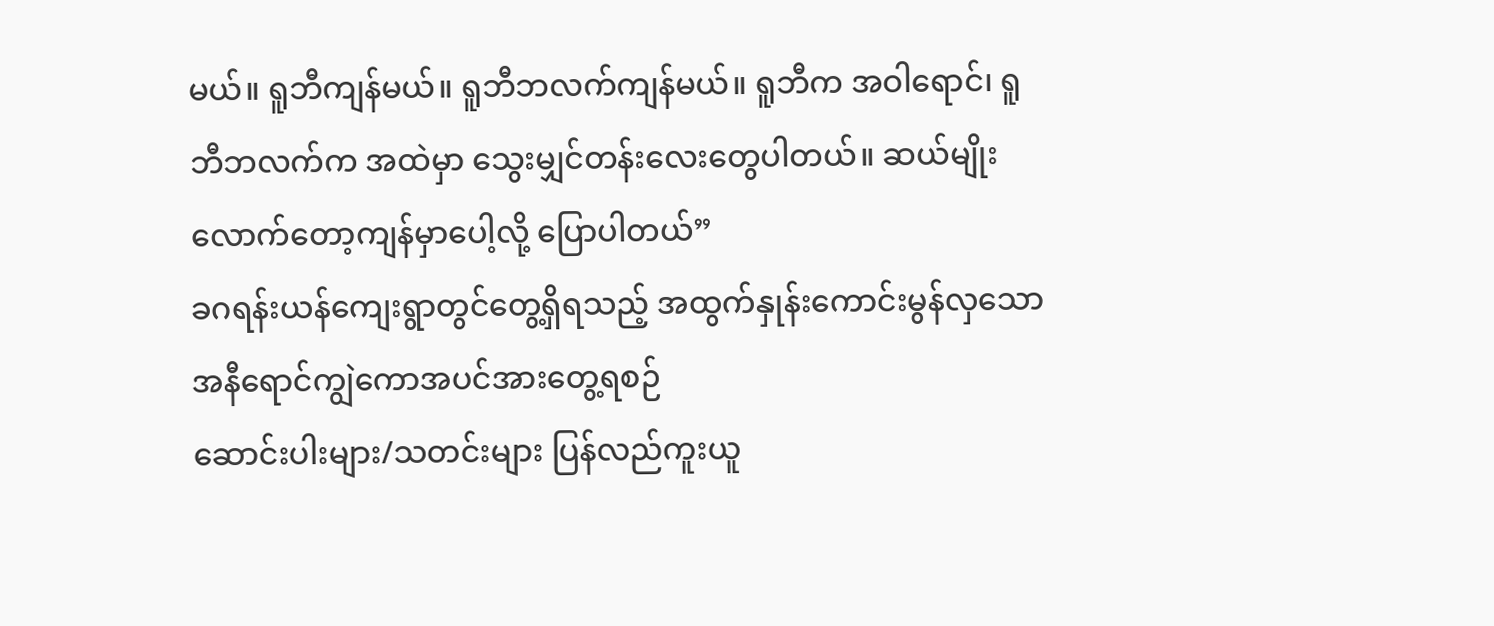မယ်။ ရူဘီကျန်မယ်။ ရူဘီဘလက်ကျန်မယ်။ ရူဘီက အဝါရောင်၊ ရူဘီဘလက်က အထဲမှာ သွေးမျှင်တန်းလေးတွေပါတယ်။ ဆယ်မျိုးလောက်တော့ကျန်မှာပေါ့လို့ ပြောပါတယ်”
ခဂရန်းယန်ကျေးရွာတွင်တွေ့ရှိရသည့် အထွက်နှုန်းကောင်းမွန်လှသော အနီရောင်ကျွဲကောအပင်အားတွေ့ရစဉ်
ဆောင်းပါးများ/သတင်းများ ပြန်လည်ကူးယူ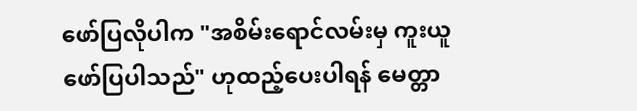ဖော်ပြလိုပါက "အစိမ်းရောင်လမ်းမှ ကူးယူဖော်ပြပါသည်" ဟုထည့်ပေးပါရန် မေတ္တာ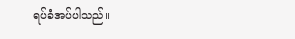ရပ်ခံအပ်ပါသည်။